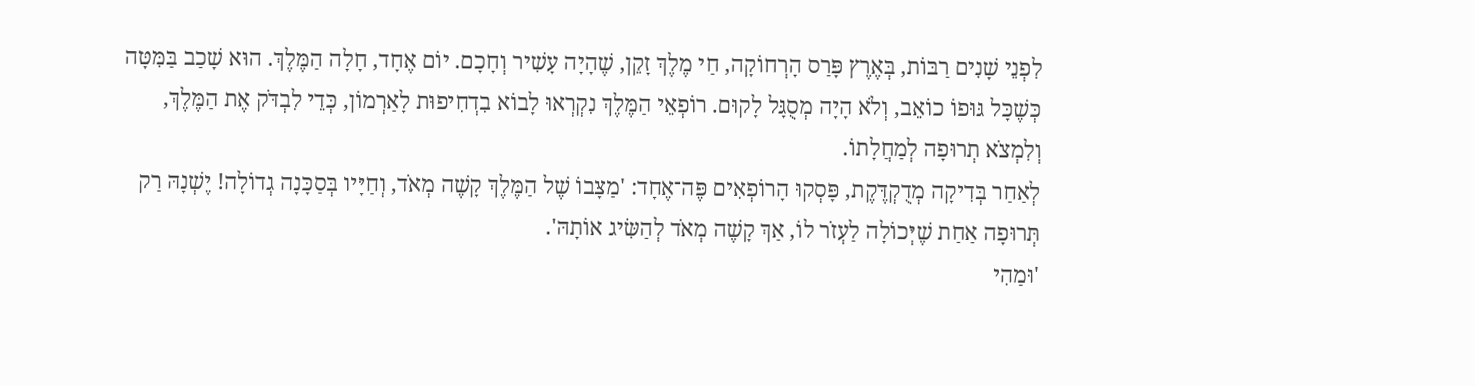לִפְנֵי שָׁנִים רַבּוֹת, בְּאֶרֶץ פָּרַס הָרְחוֹקָה, חַי מֶלֶךְ זָקֵן, שֶׁהָיָה עָשִׁיר וְחָכָם. יוֹם אֶחָד, חָלָה הַמֶּלֶךְ. הוּא שָׁכַב בַּמִּטָּה כְּשֶׁכָּל גּוּפוֹ כוֹאֵב, וְלֹא הָיָה מְסֻגָּל לָקוּם. רוֹפְאֵי הַמֶּלֶךְ נִקְרְאוּ לָבוֹא בִדְחִיפוּת לָאַרְמוֹן, כְּדֵי לִבְדֹּק אֶת הַמֶּלֶךְ, וְלִמְצֹא תְרוּפָה לְמַחֲלָתוֹ.
לְאַחַר בְּדִיקָה מְדֻקְדֶּקֶת, פָּסְקוּ הָרוֹפְאִים פֶּה־אֶחָד: 'מַצָּבוֹ שֶׁל הַמֶּלֶךְ קָשֶׁה מְאֹד, וְחַיָּיו בְּסַכָּנָה גְדוֹלָה! יֶשְׁנָהּ רַק תְּרוּפָה אַחַת שֶׁיְּכוֹלָה לַעְזֹר לוֹ, אַךְ קָשֶׁה מְאֹד לְהַשִּׂיג אוֹתָהּ'.
'וּמַהִי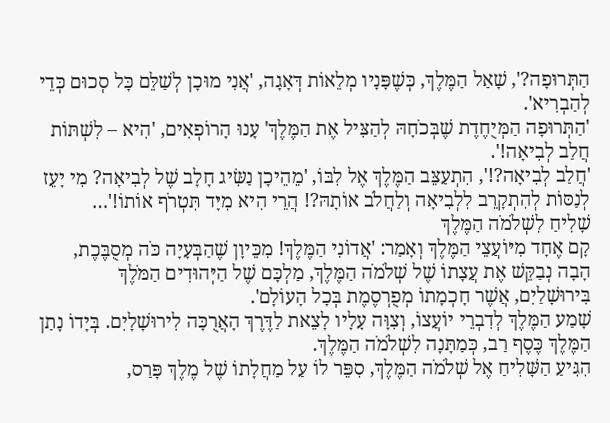הַתְּרוּפָה?', שָׁאַל הַמֶּלֶךְ, כְּשֶׁפָּנָיו מְלֵאוֹת דְּאָגָה, 'אֲנִי מוּכָן לְשַׁלֵּם כָּל סְכוּם כְּדֵי לְהַבְרִיא'.
'הַתְּרוּפָה הַמְּיֻחֶדֶת שֶׁבְּכֹחָהּ לְהַצִּיל אֶת הַמֶּלֶךְ' עָנוּ הָרוֹפְאִים, 'הִיא – לִשְׁתּוֹת חֲלַב לְבִיאָה!'.
'חֲלַב לְבִיאָה?!', הִתְעַצֵּב הַמֶּלֶךְ אֶל לִבּוֹ, 'מֵהֵיכָן נַשִּׂיג חָלָב שֶׁל לְבִיאָה? מִי יָעֵז לְנַסּוֹת לְהִתְקָרֵב לִלְבִיאָה וְלַחֲלֹב אוֹתָהּ?! הֲרֵי הִיא מִיָּד תִּטְרֹף אוֹתוֹ!'…
שָׁלִיחַ לִשְׁלֹמֹה הַמֶּלֶךְ
קָם אֶחָד מִיּוֹעֲצֵי הַמֶּלֶךְ וְאָמַר: 'אֲדוֹנִי הַמֶּלֶךְ! מִכֵּיוָן שֶׁהַבְּעָיָה כֹּה מְסֻבֶּכֶת, הָבָה נְבַקֵּשׁ אֶת עֲצָתוֹ שֶׁל שְׁלֹמֹה הַמֶּלֶךְ, מַלְכָּם שֶׁל הַיְּהוּדִים הַמֹּלֶךְ בִּירוּשָׁלַיִם, אֲשֶׁר חָכְמָתוֹ מְפֻרְסֶמֶת בְּכָל הָעוֹלָם'.
שָׁמַע הַמֶּלֶךְ לְדִבְרֵי יוֹעֲצוֹ, וְצִוָּה עָלָיו לָצֵאת לַדֶּרֶךְ הָאֲרֻכָּה לִירוּשָׁלָיִם. בְּיָדוֹ נָתַן הַמֶּלֶךְ כֶּסֶף רַב, כְּמַתָּנָה לִשְׁלֹמֹה הַמֶּלֶךְ.
הִגִּיעַ הַשָּׁלִיחַ אֶל שְׁלֹמֹה הַמֶּלֶךְ, סִפֵּר לוֹ עַל מַחֲלָתוֹ שֶׁל מֶלֶךְ פָּרַס,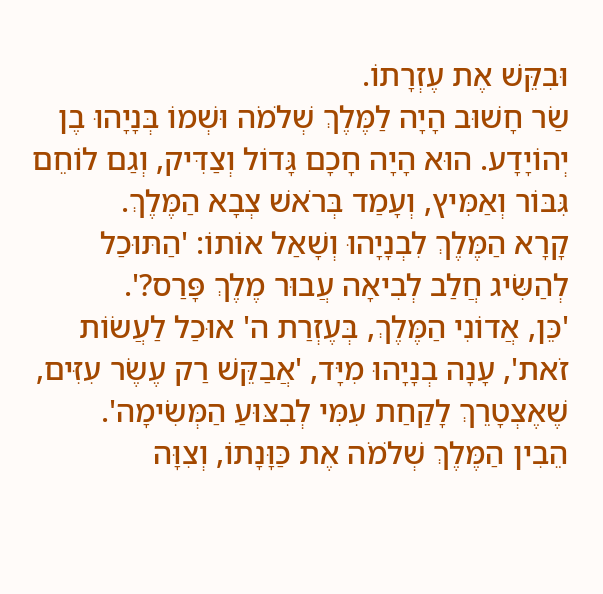וּבִקֵּשׁ אֶת עֶזְרָתוֹ.
שַׂר חָשׁוּב הָיָה לַמֶּלֶךְ שְׁלֹמֹה וּשְׁמוֹ בְּנָיָהוּ בֶן יְהוֹיָדָע. הוּא הָיָה חָכָם גָּדוֹל וְצַדִּיק, וְגַם לוֹחֵם גִּבּוֹר וְאַמִּיץ, וְעָמַד בְּרֹאשׁ צְבָא הַמֶּלֶךְ.
קָרָא הַמֶּלֶךְ לִבְנָיָהוּ וְשָׁאַל אוֹתוֹ: 'הַתּוּכַל לְהַשִּׂיג חֲלַב לְבִיאָה עֲבוּר מֶלֶךְ פָּרַס?'.
'כֵּן, אֲדוֹנִי הַמֶּלֶךְ, בְּעֶזְרַת ה' אוּכַל לַעֲשׂוֹת זֹאת', עָנָה בְנָיָהוּ מִיָּד, 'אֲבַקֵּשׁ רַק עֶשֶׂר עִזִּים, שֶׁאֶצְטָרֵךְ לָקַחַת עִמִּי לְבִצּוּעַ הַמְּשִׂימָה'.
הֵבִין הַמֶּלֶךְ שְׁלֹמֹה אֶת כַּוָּנָתוֹ, וְצִוָּה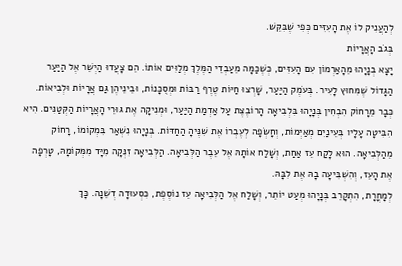לְהַעֲנִיק לוֹ אֶת הָעִזִּים כְּפִי שֶׁבִּקֵּשׁ.
בְּגֹב הָאֲרָיוֹת
יָצָא בְנָיָהוּ מֵהָאַרְמוֹן עִם הָעִזִּים, כְּשֶׁכַּמָּה מֵעַבְדֵי הַמֶּלֶךְ מְלַוִּים אוֹתוֹ. הֵם צָעֲדוּ הַיְשֵׁר אֶל הַיַּעַר הַגָּדוֹל שֶׁמִּחוּץ לָעִיר. בְּעֹמֶק הַיַּעַר, שָׁרְצוּ חַיּוֹת טֶרֶף רַבּוֹת וּמְסֻכָּנוֹת, וּבֵינֵיהֶן גַּם אֲרָיוֹת וּלְבִיאוֹת.
כְּבָר מֵרָחוֹק הִבְחִין בְּנָיָהוּ בִּלְבִיאָה הָרוֹבֶצֶת עַל אַדְמַת הַיַּעַר, וּמְנִיקָה אֶת גּוּרֵי הָאֲרָיוֹת הַקְּטַנִּים. הִיא הִבִּיטָה עָלָיו בְּעֵינַיִם מְאַיְּמוֹת, וְחָשְׂפָה לְעֶבְרוֹ אֶת שִׁנֶּיהָ הַחַדּוֹת. בְּנָיָהוּ נִשְׁאַר בִּמְקוֹמוֹ, רָחוֹק מֵהַלְּבִיאָה. הוּא לָקַח עֵז אַחַת, וְשָׁלַח אוֹתָהּ אֶל עֵבֶר הַלְּבִיאָה. הַלְּבִיאָה זִנְּקָה מִיָּד מִמְּקוֹמָהּ, טָרְפָה אֶת הָעֵז, וְהִשְׁבִּיעָה בָהּ אֶת לִבָּהּ.
לְמָחֳרָת, הִתְקָרֵב בְּנָיָהוּ מְעַט יוֹתֵר, וְשָׁלַח אֶל הַלְּבִיאָה עֵז נוֹסֶפֶת, כִּסְעוּדָה דְשֵׁנָה. כָּךְ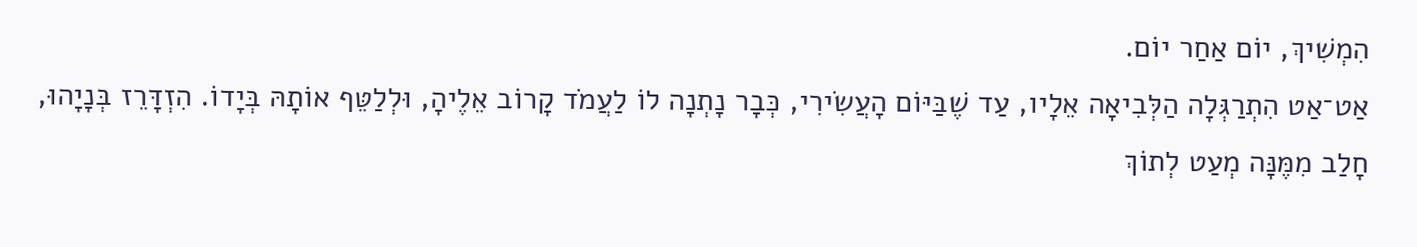הִמְשִׁיךְ, יוֹם אַחַר יוֹם.
אַט־אַט הִתְרַגְּלָה הַלְּבִיאָה אֵלָיו, עַד שֶׁבַּיּוֹם הָעֲשִׂירִי, כְּבָר נָתְנָה לוֹ לַעֲמֹד קָרוֹב אֵלֶיהָ, וּלְלַטֵּף אוֹתָהּ בְּיָדוֹ. הִזְדָּרֵז בְּנָיָהוּ, חָלַב מִמֶּנָּה מְעַט לְתוֹךְ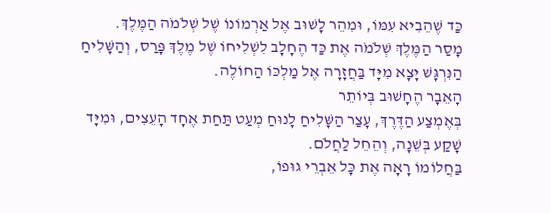כַּד שֶׁהֵבִיא עִמּוֹ, וּמִהֵר לָשׁוּב אֶל אַרְמוֹנוֹ שֶׁל שְׁלֹמֹה הַמֶּלֶךְ.
מָסַר הַמֶּלֶךְ שְׁלֹמֹה אֶת כַּד הֶחָלָב לִשְׁלִיחוֹ שֶׁל מֶלֶךְ פָּרַס, וְהַשָּׁלִיחַ הַנִּרְגָּשׁ יָצָא מִיָּד בַּחֲזָרָה אֶל מַלְכּוֹ הַחוֹלֶה.
הָאֵבָר הֶחָשׁוּב בְּיוֹתֵר
בְּאֶמְצַע הַדֶּרֶךְ, עָצַר הַשָּׁלִיחַ לָנוּחַ מְעַט תַּחַת אֶחָד הָעֵצִים, וּמִיָּד שָׁקַע בְּשֵׁנָה, וְהֵחֵל לַחֲלֹם.
בַּחֲלוֹמוֹ רָאָה אֶת כָּל אֵבְרֵי גוּפוֹ,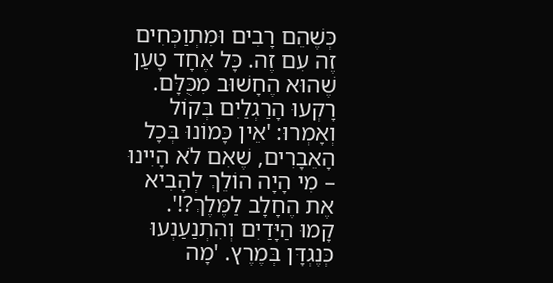כְּשֶׁהֵם רָבִים וּמִתְוַכְּחִים זֶה עִם זֶה. כָּל אֶחָד טָעַן שֶׁהוּא הֶחָשׁוּב מִכֻּלָּם.
רָקְעוּ הָרַגְלַיִם בְּקוֹל וְאָמְרוּ: 'אֵין כָּמוֹנוּ בְּכָל הָאֵבָרִים, שֶׁאִם לֹא הָיִינוּ – מִי הָיָה הוֹלֵךְ לְהָבִיא אֶת הֶחָלָב לַמֶּלֶךְ?!'.
קָמוּ הַיָּדַיִם וְהִתְנַעַנְעוּ כְּנֶגְדָּן בְּמֶרֶץ. 'מָה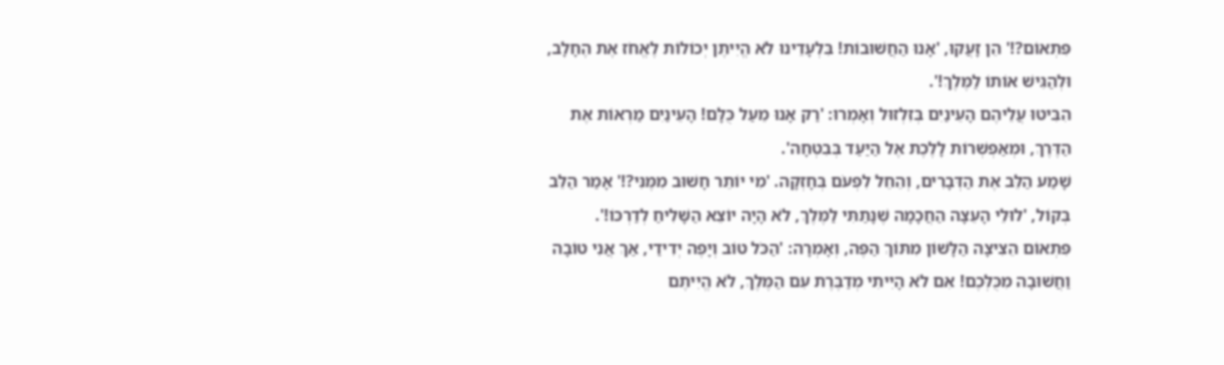פִּתְאוֹם?!' הֵן זָעֲקוּ, 'אָנוּ הַחֲשׁוּבוֹת! בִּלְעָדֵינוּ לֹא הֱיִיתֶן יְכוֹלוֹת לֶאֱחֹז אֶת הֶחָלָב, וּלְהַגִּישׁ אוֹתוֹ לַמֶּלֶךְ!'.
הִבִּיטוּ עֲלֵיהֶם הָעֵינַיִם בְּזִלְזוּל וְאָמְרוּ: 'רַק אָנוּ מֵעַל כֻּלָּם! הָעֵינַיִם מַרְאוֹת אֶת הַדֶּרֶךְ, וּמְאַפְשְׁרוֹת לָלֶכֶת אֶל הַיַּעַד בְּבִטְחָה'.
שָׁמַע הַלֵּב אֶת הַדְּבָרִים, וְהֵחֵל לִפְעֹם בְּחָזְקָה. 'מִי יוֹתֵר חָשׁוּב מִמֶּנִּי?!' אָמַר הַלֵּב בְּקוֹל, 'לוּלֵי הָעֵצָה הַחֲכָמָה שֶׁנָּתַתִּי לַמֶּלֶךְ, לֹא הָיָה יוֹצֵא הַשָּׁלִיחַ לְדַרְכּוֹ!'.
פִּתְאוֹם הֵצִיצָה הַלָּשׁוֹן מִתּוֹךְ הַפֶּה, וְאָמְרָה: 'הַכֹּל טוֹב וְיָפֶה יְדִידַי, אַךְ אֲנִי טוֹבָה וַחֲשׁוּבָה מִכֻּלְּכֶם! אִם לֹא הָיִיתִי מְדַבֶּרֶת עִם הַמֶּלֶךְ, לֹא הֱיִיתֶם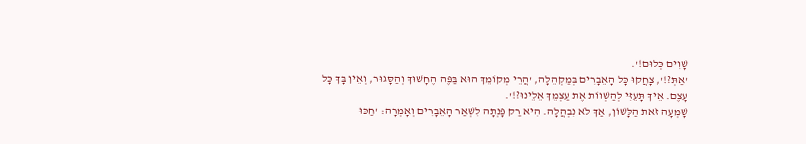שָׁוִים כְּלוּם!'.
'אַתְּ?!', צָחֲקוּ כָּל הָאֵבָרִים בְּמַקְהֵלָה, 'הֲרֵי מְקוֹמֵךְ הוּא בַּפֶּה הֶחָשׁוּךְ וְהַסָּגוּר, וְאֵין בָּךְ כָּל עָצֶם. אֵיךְ תָּעֵזִּי לְהַשְׁווֹת אֶת עַצְמֵךְ אֵלֵינוּ?!'.
שָׁמְעָה זֹאת הַלָּשׁוֹן, אַךְ לֹא נִבְהֲלָה. הִיא רַק פָּנְתָה לִשְׁאַר הָאֵבָרִים וְאָמְרָה: 'חַכּוּ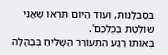בְּסַבְלָנוּת, וְעוֹד הַיּוֹם תִּרְאוּ שֶׁאֲנִי שׁוֹלֶטֶת בְּכֻלְּכֶם'.
בְּאוֹתוֹ רֶגַע הִתְעוֹרֵר הַשָּׁלִיחַ בְּבֶהָלָה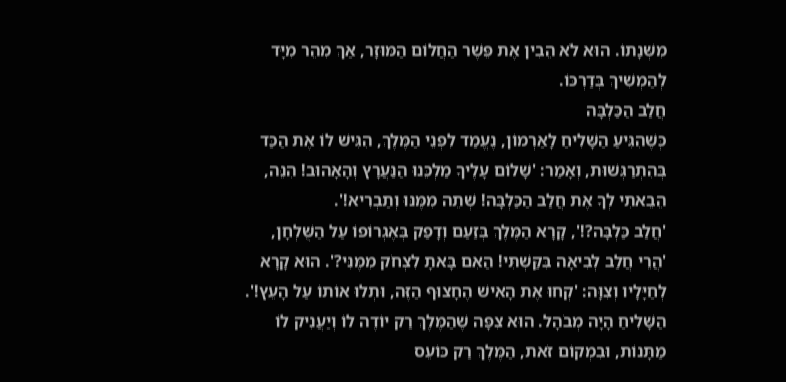מִשְּׁנָתוֹ. הוּא לֹא הֵבִין אֶת פֵּשֶׁר הַחֲלוֹם הַמּוּזָר, אַךְ מִהֵר מִיָּד לְהַמְשִׁיךְ בְּדַרְכּוֹ.
חֲלַב הַכַּלְבָּה
כְּשֶׁהִגִּיעַ הַשָּׁלִיחַ לָאַרְמוֹן, נֶעֱמַד לִפְנֵי הַמֶּלֶךְ, הִגִּישׁ לוֹ אֶת הַכַּד בְּהִתְרַגְּשׁוּת, וְאָמַר: 'שָׁלוֹם עָלֶיךָ מַלְכֵּנוּ הַנַּעֲרָץ וְהָאָהוּב! הִנֵּה, הֵבֵאתִי לְךָ אֶת חֲלַב הַכַּלְבָּה! שְׁתֵה מִמֶּנּוּ וְתַבְרִיא!'.
'חֲלַב כַּלְבָּה?!', קָרָא הַמֶּלֶךְ בְּזַעַם וְדָפַק בְּאֶגְרוֹפוֹ עַל הַשֻּׁלְחָן, 'הֲרֵי חֲלַב לְבִיאָה בִּקַּשְׁתִּי! הַאִם בָּאתָ לִצְחֹק מִמֶּנִּי?'. הוּא קָרָא לְחַיָּלָיו וְצִוָּה: 'קְחוּ אֶת הָאִישׁ הֶחָצוּף הַזֶּה, וּתְלוּ אוֹתוֹ עַל הָעֵץ!'.
הַשָּׁלִיחַ הָיָה מְבֹהָל. הוּא צִפָּה שֶׁהַמֶּלֶךְ רַק יוֹדֶה לוֹ וְיַעֲנִיק לוֹ מַתָּנוֹת, וּבִמְקוֹם זֹאת, הַמֶּלֶךְ רַק כּוֹעֵס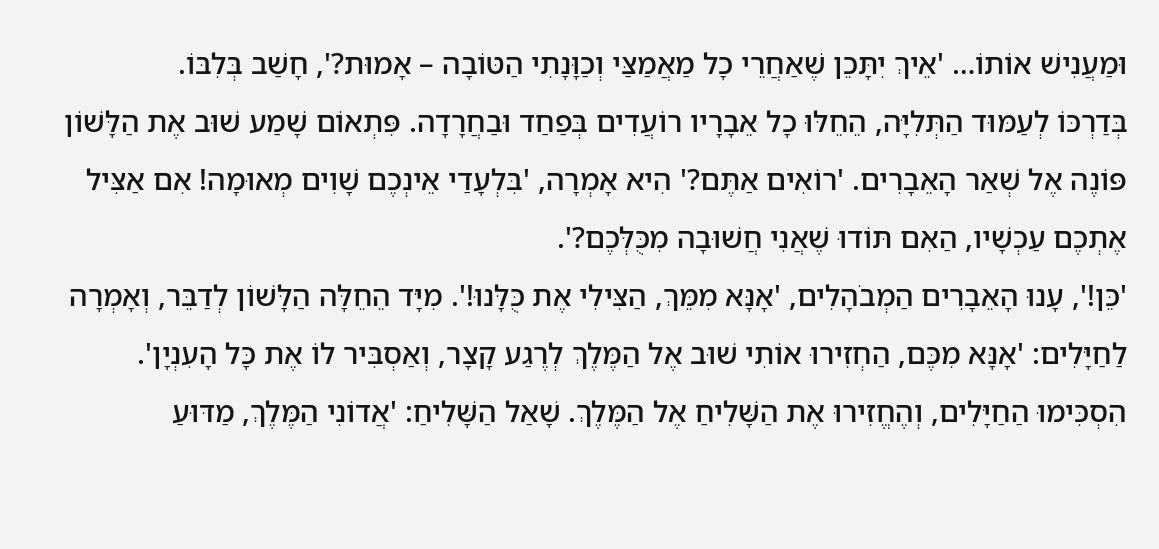וּמַעֲנִישׁ אוֹתוֹ… 'אֵיךְ יִתָּכֵן שֶׁאַחֲרֵי כָל מַאֲמַצַּי וְכַוָּנָתִי הַטּוֹבָה – אָמוּת?', חָשַׁב בְּלִבּוֹ.
בְּדַרְכּוֹ לְעַמּוּד הַתְּלִיָּה, הֵחֵלּוּ כָל אֵבָרָיו רוֹעֲדִים בְּפַחַד וּבַחֲרָדָה. פִּתְאוֹם שָׁמַע שׁוּב אֶת הַלָּשׁוֹן פּוֹנֶה אֶל שְׁאַר הָאֵבָרִים. 'רוֹאִים אַתֶּם?' הִיא אָמְרָה, 'בִּלְעָדַי אֵינְכֶם שָׁוִים מְאוּמָה! אִם אַצִּיל אֶתְכֶם עַכְשָׁיו, הַאִם תּוֹדוּ שֶׁאֲנִי חֲשׁוּבָה מִכֻּלְּכֶם?'.
'כֵּן!', עָנוּ הָאֵבָרִים הַמְבֹהָלִים, 'אָנָּא מִמֵּךְ, הַצִּילִי אֶת כֻּלָּנוּ!'. מִיָּד הֵחֵלָּה הַלָּשׁוֹן לְדַבֵּר, וְאָמְרָה לַחַיָּלִים: 'אָנָּא מִכֶּם, הַחְזִירוּ אוֹתִי שׁוּב אֶל הַמֶּלֶךְ לְרֶגַע קָצָר, וְאַסְבִּיר לוֹ אֶת כָּל הָעִנְיָן'.
הִסְכִּימוּ הַחַיָּלִים, וְהֶחֱזִירוּ אֶת הַשָּׁלִיחַ אֶל הַמֶּלֶךְ. שָׁאַל הַשָּׁלִיחַ: 'אֲדוֹנִי הַמֶּלֶךְ, מַדּוּעַ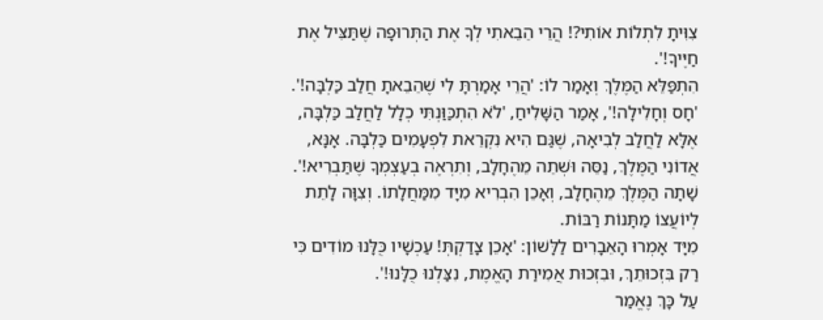צִוִּיתָ לִתְלוֹת אוֹתִי?! הֲרֵי הֵבֵאתִי לְךָ אֶת הַתְּרוּפָה שֶׁתַּצִּיל אֶת חַיֶּיךָ!'.
הִתְפַּלֵּא הַמֶּלֶךְ וְאָמַר לוֹ: 'הֲרֵי אָמַרְתָּ לִי שֶׁהֵבֵאתָ חֲלַב כַּלְבָּה!'.
'חָס וְחָלִילָה!', אָמַר הַשָּׁלִיחַ, 'לֹא הִתְכַּוַּנְתִּי כְלָל לַחֲלַב כַּלְבָּה, אֶלָּא לַחֲלַב לְבִיאָה, שֶׁגַּם הִיא נִקְרֵאת לִפְעָמִים כַּלְבָּה. אָנָּא, אֲדוֹנִי הַמֶּלֶךְ, נַסֵּה וּשְׁתֵה מֵהֶחָלָב, וְתִרְאֶה בְעַצְמְךָ שֶׁתַּבְרִיא!'.
שָׁתָה הַמֶּלֶךְ מֵהֶחָלָב, וְאָכֵן הִבְרִיא מִיָּד מִמַּחֲלָתוֹ. וְצִוָּה לָתֵת לְיוֹעֲצוֹ מַתָּנוֹת רַבּוֹת.
מִיָּד אָמְרוּ הָאֵבָרִים לַלָּשׁוֹן: 'אָכֵן צָדַקְתְּ! עַכְשָׁיו כֻּלָּנוּ מוֹדִים כִּי רַק בִּזְכוּתֵךְ, וּבִזְכוּת אֲמִירַת הָאֱמֶת, נִצַּלְנוּ כֻלָּנוּ!'.
עַל כָּךְ נֶאֱמַר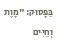בַּפָּסוּק: "מָוֶת וְחַיִּים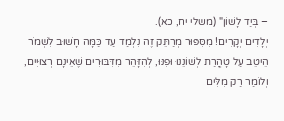– בְּיַד לָשׁוֹן" (משלי יח, כא).
יְלָדִים יְקָרִים! מִסִּפּוּר מְרַתֵּק זֶה נִלְמַד עַד כַּמָּה חָשׁוּב לִשְׁמֹר הֵיטֵב עַל טָהֳרַת לְשׁוֹנֵנוּ וּפִנּוּ, לְהִזָּהֵר מִדִּבּוּרִים שֶׁאֵינָם רְצוּיִים, וְלוֹמַר רַק מִלִּים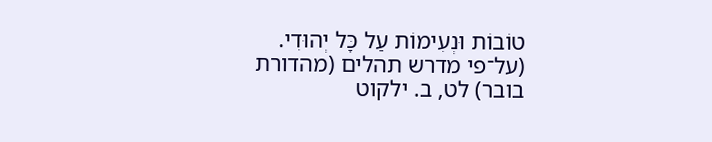טוֹבוֹת וּנְעִימוֹת עַל כָּל יְהוּדִי.
(על־פי מדרש תהלים (מהדורת בובר) לט, ב. ילקוט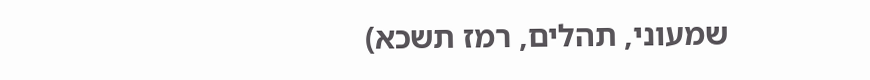שמעוני, תהלים, רמז תשכא)